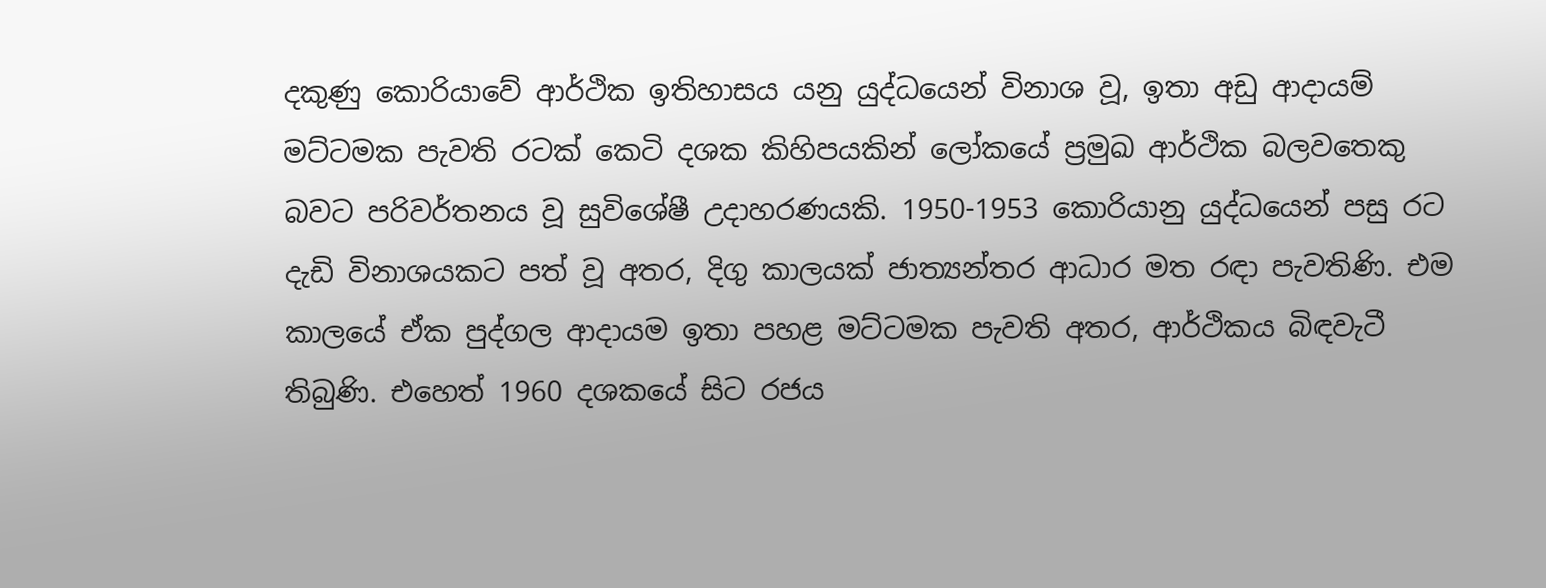දකුණු කොරියාවේ ආර්ථික ඉතිහාසය යනු යුද්ධයෙන් විනාශ වූ, ඉතා අඩු ආදායම් මට්ටමක පැවති රටක් කෙටි දශක කිහිපයකින් ලෝකයේ ප්‍රමුඛ ආර්ථික බලවතෙකු බවට පරිවර්තනය වූ සුවිශේෂී උදාහරණයකි. 1950-1953 කොරියානු යුද්ධයෙන් පසු රට දැඩි විනාශයකට පත් වූ අතර, දිගු කාලයක් ජාත්‍යන්තර ආධාර මත රඳා පැවතිණි. එම කාලයේ ඒක පුද්ගල ආදායම ඉතා පහළ මට්ටමක පැවති අතර, ආර්ථිකය බිඳවැටී තිබුණි. එහෙත් 1960 දශකයේ සිට රජය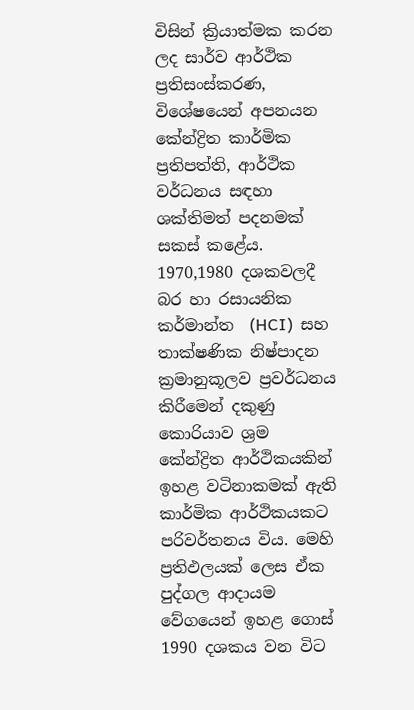විසින් ක්‍රියාත්මක කරන ලද සාර්ව ආර්ථික ප්‍රතිසංස්කරණ, විශේෂයෙන් අපනයන කේන්ද්‍රිත කාර්මික ප්‍රතිපත්ති, ආර්ථික වර්ධනය සඳහා ශක්තිමත් පදනමක් සකස් කළේය.
1970,1980 දශකවලදී බර හා රසායනික කර්මාන්ත  (HCI)  සහ තාක්ෂණික නිෂ්පාදන ක්‍රමානුකූලව ප්‍රවර්ධනය කිරීමෙන් දකුණු කොරියාව ශ්‍රම කේන්ද්‍රිත ආර්ථිකයකින් ඉහළ වටිනාකමක් ඇති කාර්මික ආර්ථිකයකට පරිවර්තනය විය. මෙහි ප්‍රතිඵලයක් ලෙස ඒක පුද්ගල ආදායම වේගයෙන් ඉහළ ගොස් 1990 දශකය වන විට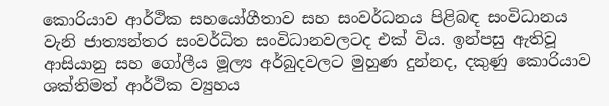කොරියාව ආර්ථික සහයෝගීතාව සහ සංවර්ධනය පිළිබඳ සංවිධානය වැනි ජාත්‍යන්තර සංවර්ධිත සංවිධානවලටද එක් විය. ඉන්පසු ඇතිවූ ආසියානු සහ ගෝලීය මූල්‍ය අර්බුදවලට මුහුණ දුන්නද, දකුණු කොරියාව ශක්තිමත් ආර්ථික ව්‍යුහය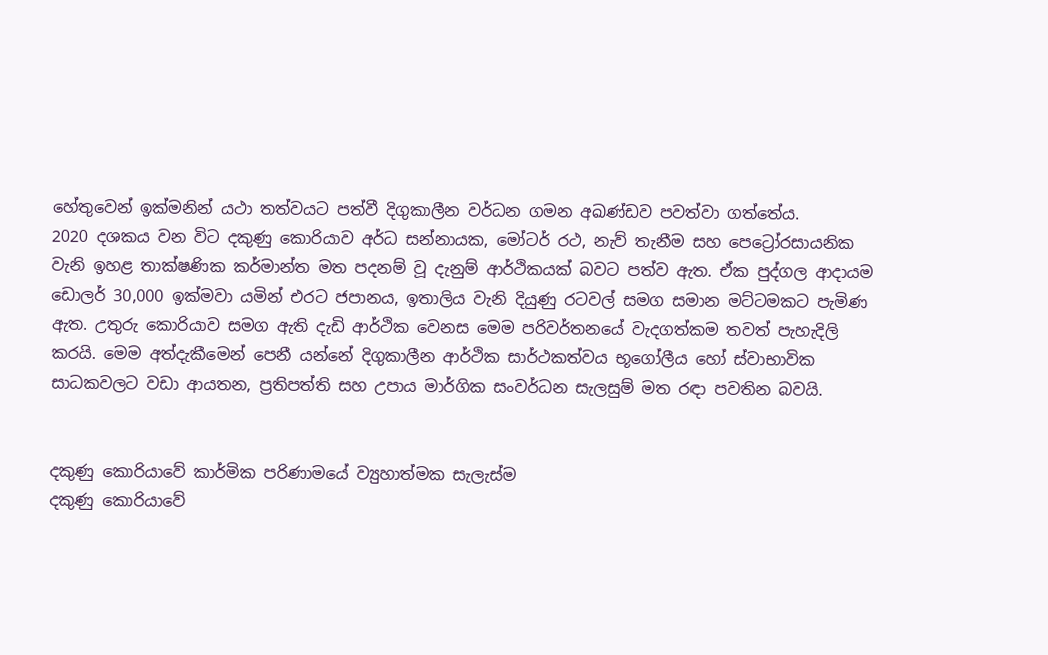හේතුවෙන් ඉක්මනින් යථා තත්වයට පත්වී දිගුකාලීන වර්ධන ගමන අඛණ්ඩව පවත්වා ගත්තේය.
2020 දශකය වන විට දකුණු කොරියාව අර්ධ සන්නායක, මෝටර් රථ, නැව් තැනීම සහ පෙට්‍රෝරසායනික වැනි ඉහළ තාක්ෂණික කර්මාන්ත මත පදනම් වූ දැනුම් ආර්ථිකයක් බවට පත්ව ඇත. ඒක පුද්ගල ආදායම ඩොලර් 30,000 ඉක්මවා යමින් එරට ජපානය, ඉතාලිය වැනි දියුණු රටවල් සමග සමාන මට්ටමකට පැමිණ ඇත. උතුරු කොරියාව සමග ඇති දැඩි ආර්ථික වෙනස මෙම පරිවර්තනයේ වැදගත්කම තවත් පැහැදිලි කරයි. මෙම අත්දැකීමෙන් පෙනී යන්නේ දිගුකාලීන ආර්ථික සාර්ථකත්වය භූගෝලීය හෝ ස්වාභාවික සාධකවලට වඩා ආයතන, ප්‍රතිපත්ති සහ උපාය මාර්ගික සංවර්ධන සැලසුම් මත රඳා පවතින බවයි.


දකුණු කොරියාවේ කාර්මික පරිණාමයේ ව්‍යුහාත්මක සැලැස්ම
දකුණු කොරියාවේ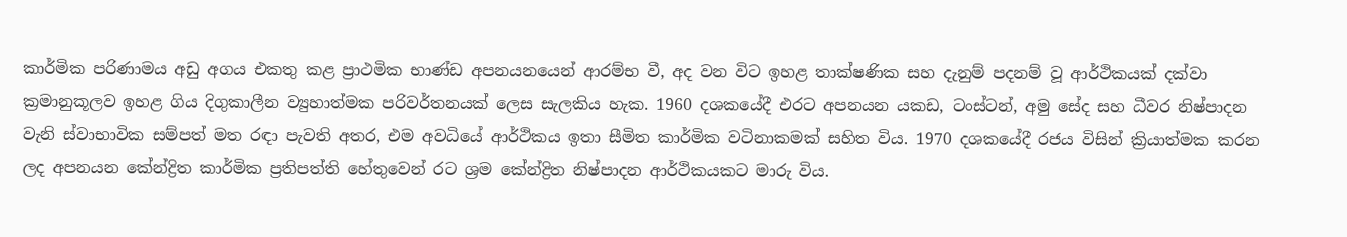කාර්මික පරිණාමය අඩු අගය එකතු කළ ප්‍රාථමික භාණ්ඩ අපනයනයෙන් ආරම්භ වී, අද වන විට ඉහළ තාක්ෂණික සහ දැනුම් පදනම් වූ ආර්ථිකයක් දක්වා ක්‍රමානුකූලව ඉහළ ගිය දිගුකාලීන ව්‍යුහාත්මක පරිවර්තනයක් ලෙස සැලකිය හැක. 1960 දශකයේදී එරට අපනයන යකඩ, ටංස්ටන්, අමු සේද සහ ධීවර නිෂ්පාදන වැනි ස්වාභාවික සම්පත් මත රඳා පැවති අතර, එම අවධියේ ආර්ථිකය ඉතා සීමිත කාර්මික වටිනාකමක් සහිත විය. 1970 දශකයේදී රජය විසින් ක්‍රියාත්මක කරන ලද අපනයන කේන්ද්‍රිත කාර්මික ප්‍රතිපත්ති හේතුවෙන් රට ශ්‍රම කේන්ද්‍රිත නිෂ්පාදන ආර්ථිකයකට මාරු විය.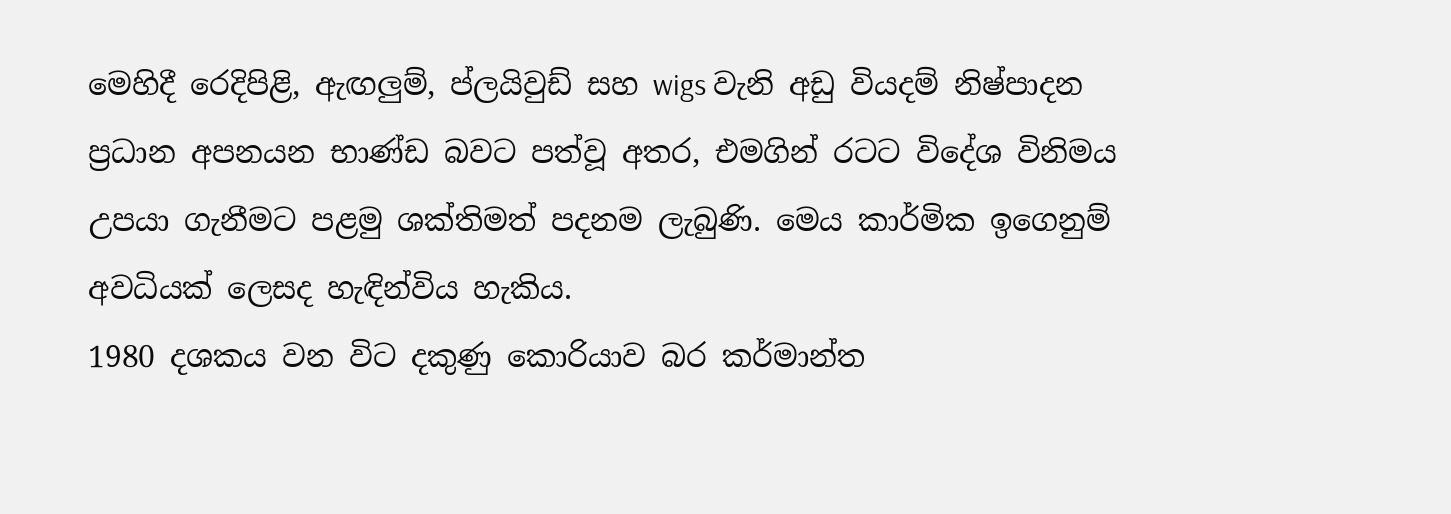මෙහිදී රෙදිපිළි, ඇඟලු‍ම්, ප්ලයිවුඩ් සහ wigs වැනි අඩු වියදම් නිෂ්පාදන ප්‍රධාන අපනයන භාණ්ඩ බවට පත්වූ අතර, එමගින් රටට විදේශ විනිමය උපයා ගැනීමට පළමු ශක්තිමත් පදනම ලැබුණි. මෙය කාර්මික ඉගෙනුම් අවධියක් ලෙසද හැඳින්විය හැකිය.
1980 දශකය වන විට දකුණු කොරියාව බර කර්මාන්ත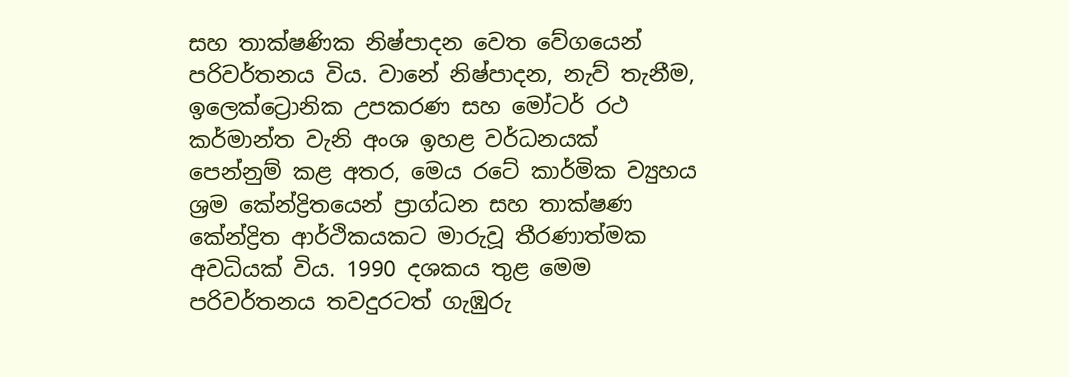සහ තාක්ෂණික නිෂ්පාදන වෙත වේගයෙන් පරිවර්තනය විය. වානේ නිෂ්පාදන, නැව් තැනීම, ඉලෙක්ට්‍රොනික උපකරණ සහ මෝටර් රථ කර්මාන්ත වැනි අංශ ඉහළ වර්ධනයක් පෙන්නුම් කළ අතර, මෙය රටේ කාර්මික ව්‍යුහය ශ්‍රම කේන්ද්‍රිතයෙන් ප්‍රාග්ධන සහ තාක්ෂණ කේන්ද්‍රිත ආර්ථිකයකට මාරුවූ තීරණාත්මක අවධියක් විය. 1990 දශකය තුළ මෙම පරිවර්තනය තවදුරටත් ගැඹුරු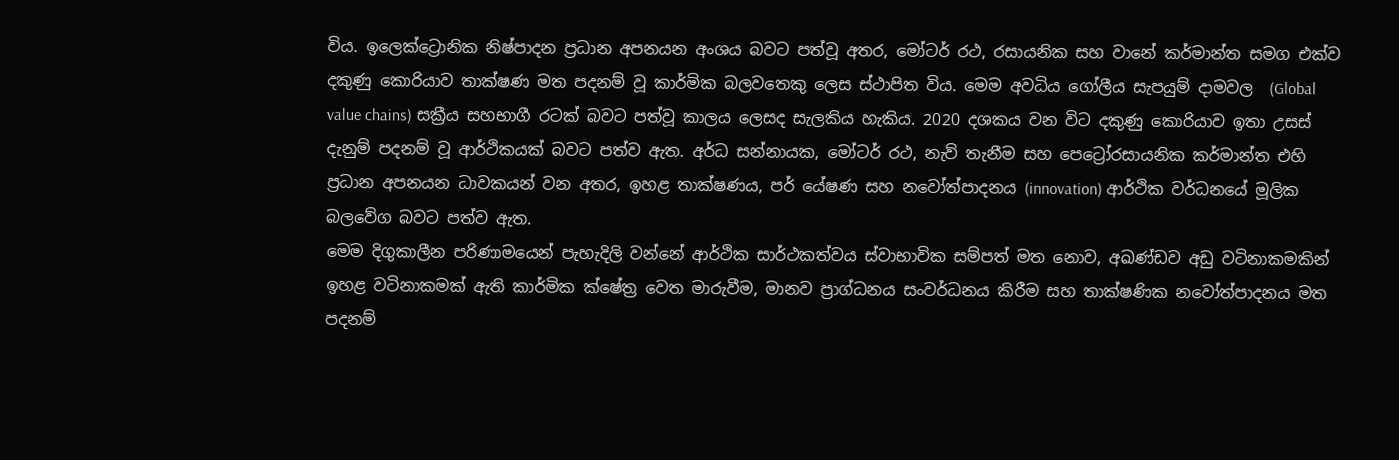විය. ඉලෙක්ට්‍රොනික නිෂ්පාදන ප්‍රධාන අපනයන අංශය බවට පත්වූ අතර, මෝටර් රථ, රසායනික සහ වානේ කර්මාන්ත සමග එක්ව දකුණු කොරියාව තාක්ෂණ මත පදනම් වූ කාර්මික බලවතෙකු ලෙස ස්ථාපිත විය. මෙම අවධිය ගෝලීය සැපයුම් දාමවල  (Global value chains) සක්‍රීය සහභාගී රටක් බවට පත්වූ කාලය ලෙසද සැලකිය හැකිය. 2020 දශකය වන විට දකුණු කොරියාව ඉතා උසස් දැනුම් පදනම් වූ ආර්ථිකයක් බවට පත්ව ඇත. අර්ධ සන්නායක, මෝටර් රථ, නැව් තැනීම සහ පෙට්‍රෝරසායනික කර්මාන්ත එහි ප්‍රධාන අපනයන ධාවකයන් වන අතර, ඉහළ තාක්ෂණය, පර් යේෂණ සහ නවෝත්පාදනය (innovation) ආර්ථික වර්ධනයේ මූලික බලවේග බවට පත්ව ඇත.
මෙම දිගුකාලීන පරිණාමයෙන් පැහැදිලි වන්නේ ආර්ථික සාර්ථකත්වය ස්වාභාවික සම්පත් මත නොව, අඛණ්ඩව අඩු වටිනාකමකින් ඉහළ වටිනාකමක් ඇති කාර්මික ක්ෂේත්‍ර වෙත මාරුවීම, මානව ප්‍රාග්ධනය සංවර්ධනය කිරීම සහ තාක්ෂණික නවෝත්පාදනය මත පදනම්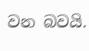වන බවයි.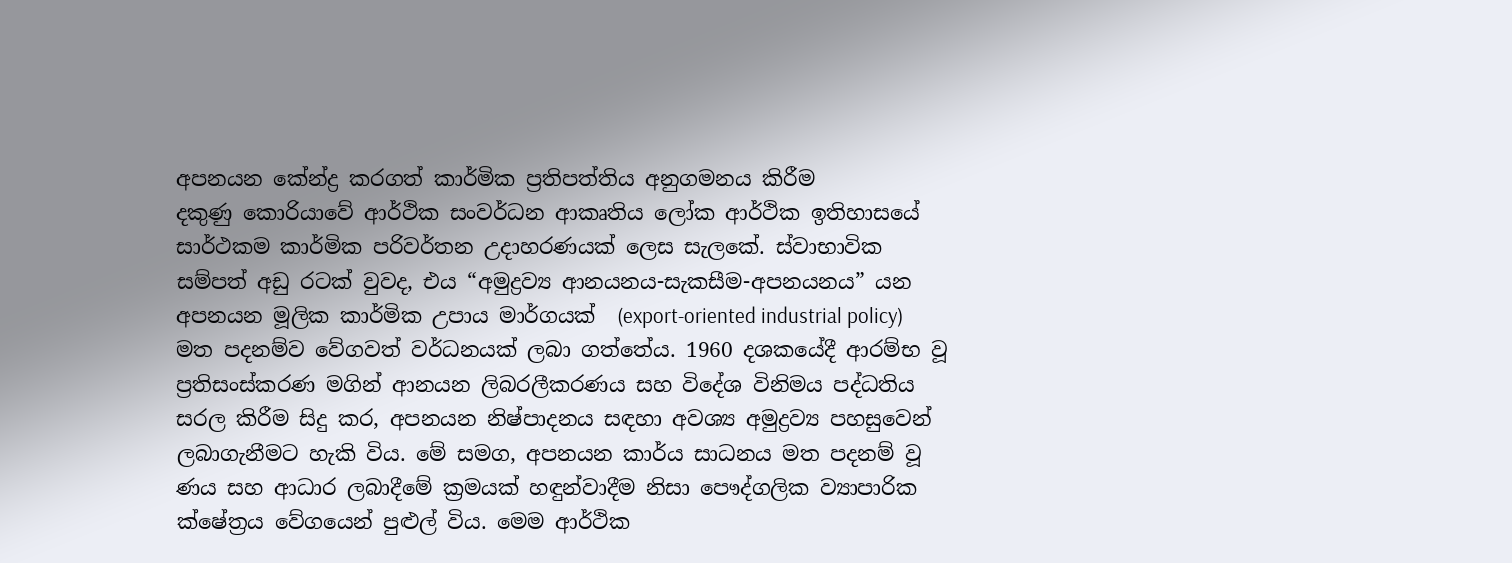අපනයන කේන්ද්‍ර කරගත් කාර්මික ප්‍රතිපත්තිය අනුගමනය කිරීම
දකුණු කොරියාවේ ආර්ථික සංවර්ධන ආකෘතිය ලෝක ආර්ථික ඉතිහාසයේ සාර්ථකම කාර්මික පරිවර්තන උදාහරණයක් ලෙස සැලකේ. ස්වාභාවික සම්පත් අඩු රටක් වුවද, එය “අමුද්‍රව්‍ය ආනයනය-සැකසීම-අපනයනය” යන අපනයන මූලික කාර්මික උපාය මාර්ගයක්  (export-oriented industrial policy)  මත පදනම්ව වේගවත් වර්ධනයක් ලබා ගත්තේය. 1960 දශකයේදී ආරම්භ වූ ප්‍රතිසංස්කරණ මගින් ආනයන ලිබරලීකරණය සහ විදේශ විනිමය පද්ධතිය සරල කිරීම සිදු කර, අපනයන නිෂ්පාදනය සඳහා අවශ්‍ය අමුද්‍රව්‍ය පහසුවෙන් ලබාගැනීමට හැකි විය. මේ සමග, අපනයන කාර්ය සාධනය මත පදනම් වූ ණය සහ ආධාර ලබාදීමේ ක්‍රමයක් හඳුන්වාදීම නිසා පෞද්ගලික ව්‍යාපාරික ක්ෂේත්‍රය වේගයෙන් පුළුල් විය. මෙම ආර්ථික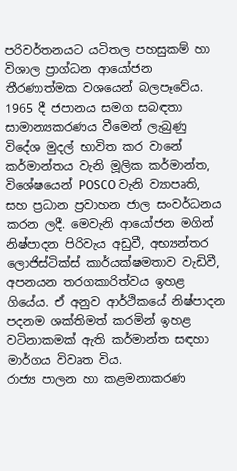පරිවර්තනයට යටිතල පහසුකම් හා විශාල ප්‍රාග්ධන ආයෝජන තීරණාත්මක වශයෙන් බලපෑවේය. 1965 දී ජපානය සමග සබඳතා සාමාන්‍යකරණය වීමෙන් ලැබුණු විදේශ මුදල් භාවිත කර වානේ කර්මාන්තය වැනි මූලික කර්මාන්ත, විශේෂයෙන් POSCO වැනි ව්‍යාපෘති, සහ ප්‍රධාන ප්‍රවාහන ජාල සංවර්ධනය කරන ලදී. මෙවැනි ආයෝජන මගින් නිෂ්පාදන පිරිවැය අඩුවී, අභ්‍යන්තර ලොජිස්ටික්ස් කාර්යක්ෂමතාව වැඩිවී, අපනයන තරගකාරිත්වය ඉහළ ගියේය. ඒ අනුව ආර්ථිකයේ නිෂ්පාදන පදනම ශක්තිමත් කරමින් ඉහළ වටිනාකමක් ඇති කර්මාන්ත සඳහා මාර්ගය විවෘත විය.
රාජ්‍ය පාලන හා කළමනාකරණ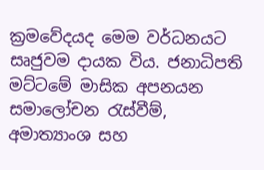ක්‍රමවේදයද මෙම වර්ධනයට සෘජුවම දායක විය. ජනාධිපති මට්ටමේ මාසික අපනයන සමාලෝචන රැස්වීම්, අමාත්‍යාංශ සහ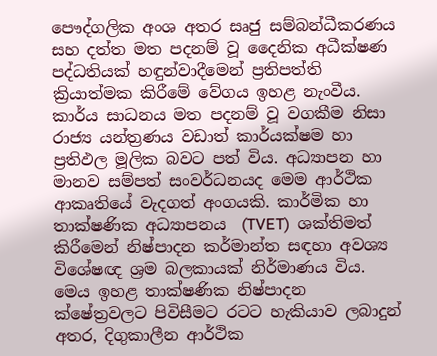පෞද්ගලික අංශ අතර සෘජු සම්බන්ධීකරණය සහ දත්ත මත පදනම් වූ දෛනික අධීක්ෂණ පද්ධතියක් හඳුන්වාදීමෙන් ප්‍රතිපත්ති ක්‍රියාත්මක කිරීමේ වේගය ඉහළ නැංවීය. කාර්ය සාධනය මත පදනම් වූ වගකීම නිසා රාජ්‍ය යන්ත්‍රණය වඩාත් කාර්යක්ෂම හා ප්‍රතිඵල මූලික බවට පත් විය. අධ්‍යාපන හා මානව සම්පත් සංවර්ධනයද මෙම ආර්ථික ආකෘතියේ වැදගත් අංගයකි. කාර්මික හා තාක්ෂණික අධ්‍යාපනය  (TVET)  ශක්තිමත් කිරීමෙන් නිෂ්පාදන කර්මාන්ත සඳහා අවශ්‍ය විශේෂඥ ශ්‍රම බලකායක් නිර්මාණය විය. මෙය ඉහළ තාක්ෂණික නිෂ්පාදන ක්ෂේත්‍රවලට පිවිසීමට රටට හැකියාව ලබාදුන් අතර, දිගුකාලීන ආර්ථික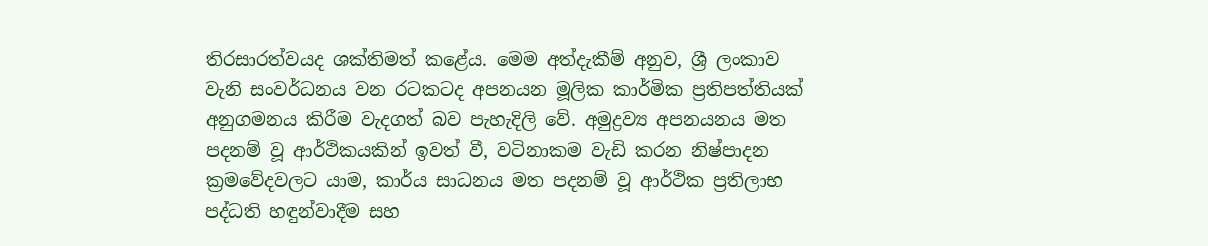තිරසාරත්වයද ශක්තිමත් කළේය. මෙම අත්දැකීම් අනුව, ශ්‍රී ලංකාව වැනි සංවර්ධනය වන රටකටද අපනයන මූලික කාර්මික ප්‍රතිපත්තියක් අනුගමනය කිරීම වැදගත් බව පැහැදිලි වේ. අමුද්‍රව්‍ය අපනයනය මත පදනම් වූ ආර්ථිකයකින් ඉවත් වී, වටිනාකම වැඩි කරන නිෂ්පාදන ක්‍රමවේදවලට යාම, කාර්ය සාධනය මත පදනම් වූ ආර්ථික ප්‍රතිලාභ පද්ධති හඳුන්වාදීම සහ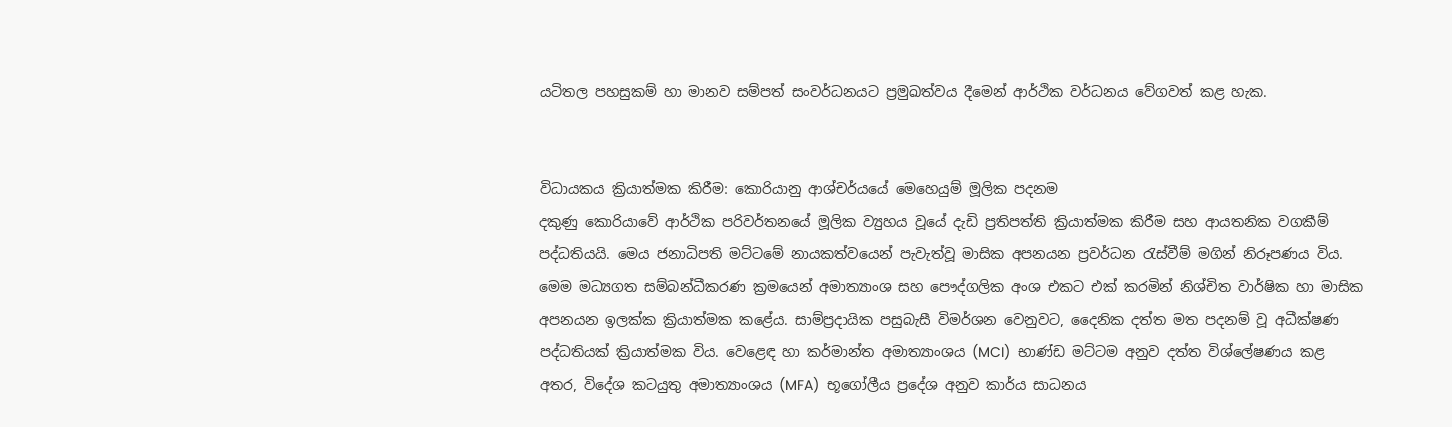යටිතල පහසුකම් හා මානව සම්පත් සංවර්ධනයට ප්‍රමුඛත්වය දීමෙන් ආර්ථික වර්ධනය වේගවත් කළ හැක.


විධායකය ක්‍රියාත්මක කිරීම: කොරියානු ආශ්චර්යයේ මෙහෙයුම් මූලික පදනම
දකුණු කොරියාවේ ආර්ථික පරිවර්තනයේ මූලික ව්‍යුහය වූයේ දැඩි ප්‍රතිපත්ති ක්‍රියාත්මක කිරීම සහ ආයතනික වගකීම් පද්ධතියයි. මෙය ජනාධිපති මට්ටමේ නායකත්වයෙන් පැවැත්වූ මාසික අපනයන ප්‍රවර්ධන රැස්වීම් මගින් නිරූපණය විය. මෙම මධ්‍යගත සම්බන්ධීකරණ ක්‍රමයෙන් අමාත්‍යාංශ සහ පෞද්ගලික අංශ එකට එක් කරමින් නිශ්චිත වාර්ෂික හා මාසික අපනයන ඉලක්ක ක්‍රියාත්මක කළේය. සාම්ප්‍රදායික පසුබැසී විමර්ශන වෙනුවට, දෛනික දත්ත මත පදනම් වූ අධීක්ෂණ පද්ධතියක් ක්‍රියාත්මක විය. වෙළෙඳ හා කර්මාන්ත අමාත්‍යාංශය (MCI)  භාණ්ඩ මට්ටම අනුව දත්ත විශ්ලේෂණය කළ අතර, විදේශ කටයුතු අමාත්‍යාංශය (MFA)  භූගෝලීය ප්‍රදේශ අනුව කාර්ය සාධනය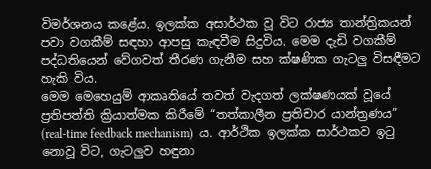විමර්ශනය කළේය. ඉලක්ක අසාර්ථක වූ විට රාජ්‍ය තාන්ත්‍රිකයන් පවා වගකීම් සඳහා ආපසු කැඳවීම සිදුවිය. මෙම දැඩි වගකීම් පද්ධතියෙන් වේගවත් තීරණ ගැනීම සහ ක්ෂණික ගැටලු‍ විසඳීමට හැකි විය.
මෙම මෙහෙයුම් ආකෘතියේ තවත් වැදගත් ලක්ෂණයක් වූයේ ප්‍රතිපත්ති ක්‍රියාත්මක කිරීමේ “තත්කාලීන ප්‍රතිචාර යාන්ත්‍රණය”  (real-time feedback mechanism)  ය. ආර්ථික ඉලක්ක සාර්ථකව ඉටු නොවූ විට, ගැටලු‍ව හඳුනා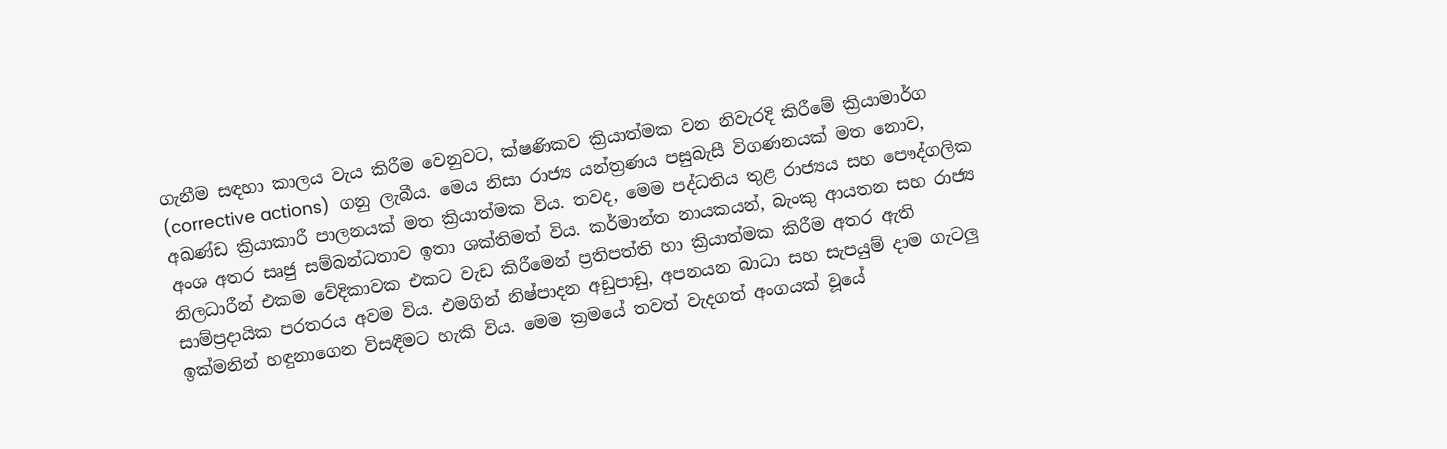ගැනීම සඳහා කාලය වැය කිරීම වෙනුවට, ක්ෂණිකව ක්‍රියාත්මක වන නිවැරදි කිරීමේ ක්‍රියාමාර්ග (corrective actions)  ගනු ලැබීය. මෙය නිසා රාජ්‍ය යන්ත්‍රණය පසුබැසී විගණනයක් මත නොව, අඛණ්ඩ ක්‍රියාකාරී පාලනයක් මත ක්‍රියාත්මක විය. තවද, මෙම පද්ධතිය තුළ රාජ්‍යය සහ පෞද්ගලික අංශ අතර සෘජු සම්බන්ධතාව ඉතා ශක්තිමත් විය. කර්මාන්ත නායකයන්, බැංකු ආයතන සහ රාජ්‍ය නිලධාරීන් එකම වේදිකාවක එකට වැඩ කිරීමෙන් ප්‍රතිපත්ති හා ක්‍රියාත්මක කිරීම අතර ඇති සාම්ප්‍රදායික පරතරය අවම විය. එමගින් නිෂ්පාදන අඩුපාඩු, අපනයන බාධා සහ සැපයුම් දාම ගැටලු‍ ඉක්මනින් හඳුනාගෙන විසඳීමට හැකි විය. මෙම ක්‍රමයේ තවත් වැදගත් අංගයක් වූයේ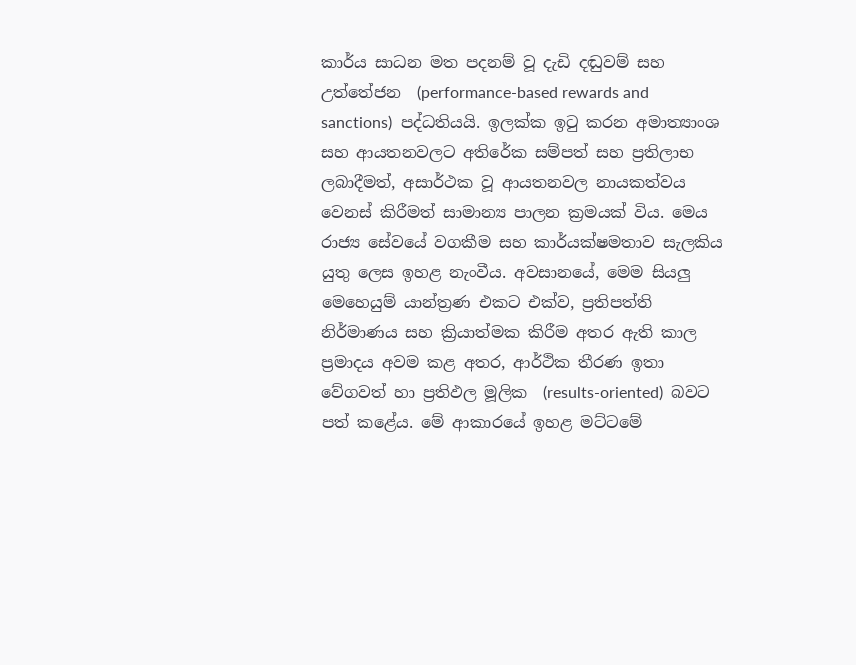කාර්ය සාධන මත පදනම් වූ දැඩි දඬුවම් සහ උත්තේජන  (performance-based rewards and sanctions)  පද්ධතියයි. ඉලක්ක ඉටු කරන අමාත්‍යාංශ සහ ආයතනවලට අතිරේක සම්පත් සහ ප්‍රතිලාභ ලබාදීමත්, අසාර්ථක වූ ආයතනවල නායකත්වය වෙනස් කිරීමත් සාමාන්‍ය පාලන ක්‍රමයක් විය. මෙය රාජ්‍ය සේවයේ වගකීම සහ කාර්යක්ෂමතාව සැලකිය යුතු ලෙස ඉහළ නැංවීය. අවසානයේ, මෙම සියලු‍ මෙහෙයුම් යාන්ත්‍රණ එකට එක්ව, ප්‍රතිපත්ති නිර්මාණය සහ ක්‍රියාත්මක කිරීම අතර ඇති කාල ප්‍රමාදය අවම කළ අතර, ආර්ථික තීරණ ඉතා වේගවත් හා ප්‍රතිඵල මූලික  (results-oriented)  බවට පත් කළේය. මේ ආකාරයේ ඉහළ මට්ටමේ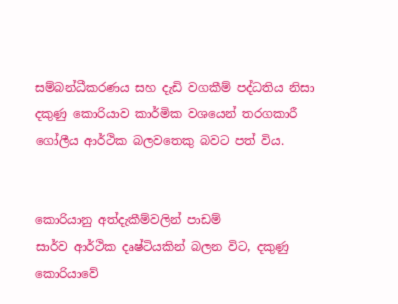සම්බන්ධීකරණය සහ දැඩි වගකීම් පද්ධතිය නිසා දකුණු කොරියාව කාර්මික වශයෙන් තරගකාරී ගෝලීය ආර්ථික බලවතෙකු බවට පත් විය.


කොරියානු අත්දැකීම්වලින් පාඩම්
සාර්ව ආර්ථික දෘෂ්ටියකින් බලන විට, දකුණු කොරියාවේ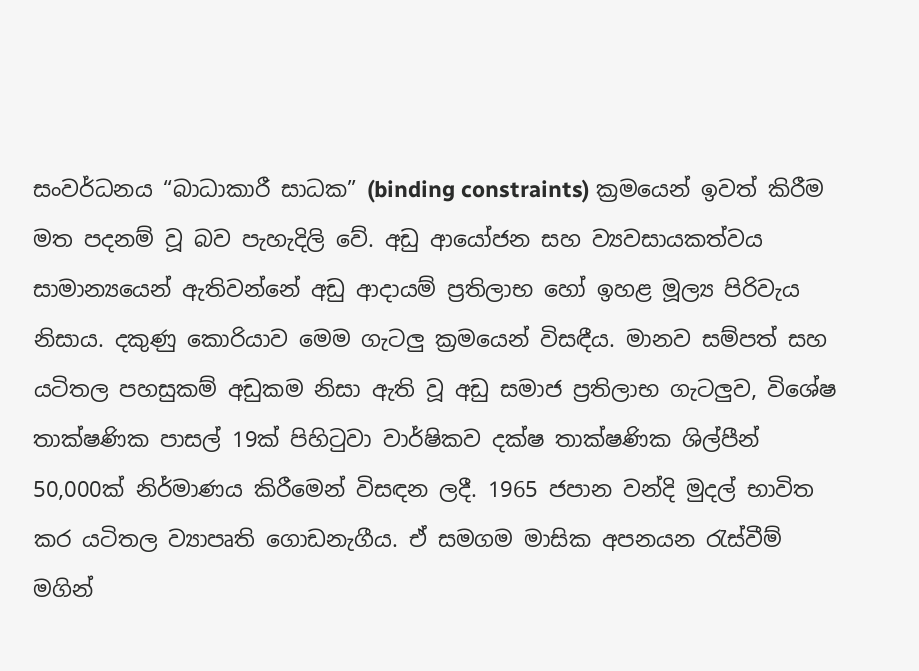සංවර්ධනය “බාධාකාරී සාධක” (binding constraints) ක්‍රමයෙන් ඉවත් කිරීම මත පදනම් වූ බව පැහැදිලි වේ. අඩු ආයෝජන සහ ව්‍යවසායකත්වය සාමාන්‍යයෙන් ඇතිවන්නේ අඩු ආදායම් ප්‍රතිලාභ හෝ ඉහළ මූල්‍ය පිරිවැය නිසාය. දකුණු කොරියාව මෙම ගැටලු‍ ක්‍රමයෙන් විසඳීය. මානව සම්පත් සහ යටිතල පහසුකම් අඩුකම නිසා ඇති වූ අඩු සමාජ ප්‍රතිලාභ ගැටලු‍ව, විශේෂ තාක්ෂණික පාසල් 19ක් පිහිටුවා වාර්ෂිකව දක්ෂ තාක්ෂණික ශිල්පීන් 50,000ක් නිර්මාණය කිරීමෙන් විසඳන ලදී. 1965 ජපාන වන්දි මුදල් භාවිත කර යටිතල ව්‍යාපෘති ගොඩනැගීය. ඒ සමගම මාසික අපනයන රැස්වීම් මගින්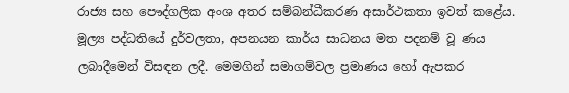රාජ්‍ය සහ පෞද්ගලික අංශ අතර සම්බන්ධීකරණ අසාර්ථකතා ඉවත් කළේය.
මූල්‍ය පද්ධතියේ දුර්වලතා, අපනයන කාර්ය සාධනය මත පදනම් වූ ණය ලබාදීමෙන් විසඳන ලදී. මෙමගින් සමාගම්වල ප්‍රමාණය හෝ ඇපකර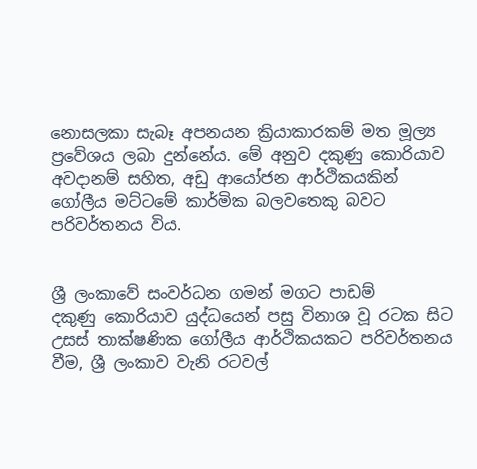නොසලකා සැබෑ අපනයන ක්‍රියාකාරකම් මත මූල්‍ය ප්‍රවේශය ලබා දුන්නේය. මේ අනුව දකුණු කොරියාව අවදානම් සහිත, අඩු ආයෝජන ආර්ථිකයකින් ගෝලීය මට්ටමේ කාර්මික බලවතෙකු බවට පරිවර්තනය විය.


ශ්‍රී ලංකාවේ සංවර්ධන ගමන් මගට පාඩම්
දකුණු කොරියාව යුද්ධයෙන් පසු විනාශ වූ රටක සිට උසස් තාක්ෂණික ගෝලීය ආර්ථිකයකට පරිවර්තනය වීම, ශ්‍රී ලංකාව වැනි රටවල්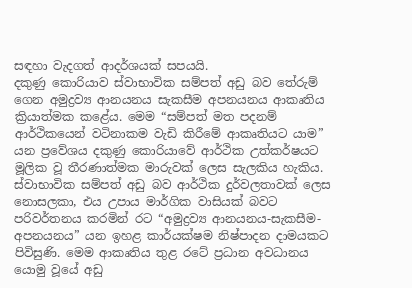සඳහා වැදගත් ආදර්ශයක් සපයයි.
දකුණු කොරියාව ස්වාභාවික සම්පත් අඩු බව තේරුම් ගෙන අමුද්‍රව්‍ය ආනයනය සැකසීම අපනයනය ආකෘතිය ක්‍රියාත්මක කළේය. මෙම “සම්පත් මත පදනම් ආර්ථිකයෙන් වටිනාකම වැඩි කිරීමේ ආකෘතියට යාම” යන ප්‍රවේශය දකුණු කොරියාවේ ආර්ථික උත්කර්ෂයට මූලික වූ තීරණාත්මක මාරුවක් ලෙස සැලකිය හැකිය. ස්වාභාවික සම්පත් අඩු බව ආර්ථික දුර්වලතාවක් ලෙස නොසලකා, එය උපාය මාර්ගික වාසියක් බවට පරිවර්තනය කරමින් රට “අමුද්‍රව්‍ය ආනයනය-සැකසීම-අපනයනය” යන ඉහළ කාර්යක්ෂම නිෂ්පාදන දාමයකට පිවිසුණි. මෙම ආකෘතිය තුළ රටේ ප්‍රධාන අවධානය යොමු වූයේ අඩු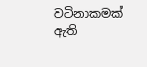වටිනාකමක් ඇති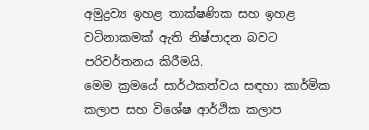අමුද්‍රව්‍ය ඉහළ තාක්ෂණික සහ ඉහළ වටිනාකමක් ඇති නිෂ්පාදන බවට පරිවර්තනය කිරීමයි.
මෙම ක්‍රමයේ සාර්ථකත්වය සඳහා කාර්මික කලාප සහ විශේෂ ආර්ථික කලාප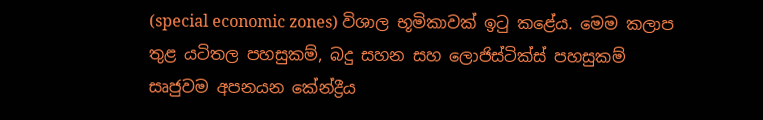(special economic zones) විශාල භූමිකාවක් ඉටු කළේය. මෙම කලාප තුළ යටිතල පහසුකම්, බදු සහන සහ ලොජිස්ටික්ස් පහසුකම් සෘජුවම අපනයන කේන්ද්‍රීය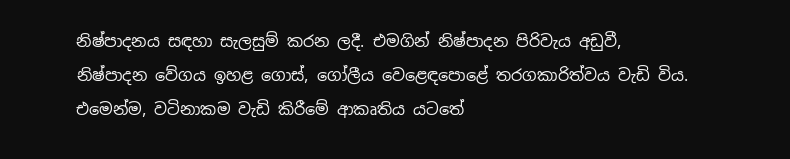නිෂ්පාදනය සඳහා සැලසුම් කරන ලදී. එමගින් නිෂ්පාදන පිරිවැය අඩුවී, නිෂ්පාදන වේගය ඉහළ ගොස්, ගෝලීය වෙළෙඳපොළේ තරගකාරිත්වය වැඩි විය. එමෙන්ම, වටිනාකම වැඩි කිරීමේ ආකෘතිය යටතේ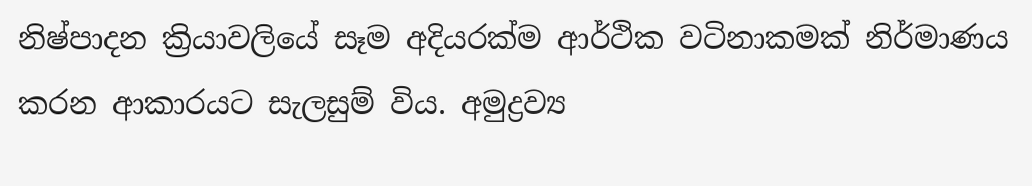නිෂ්පාදන ක්‍රියාවලියේ සෑම අදියරක්ම ආර්ථික වටිනාකමක් නිර්මාණය කරන ආකාරයට සැලසුම් විය. අමුද්‍රව්‍ය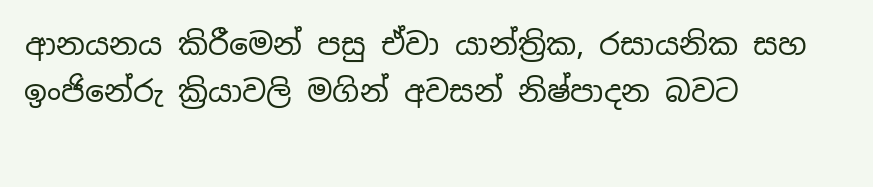ආනයනය කිරීමෙන් පසු ඒවා යාන්ත්‍රික, රසායනික සහ ඉංජිනේරු ක්‍රියාවලි මගින් අවසන් නිෂ්පාදන බවට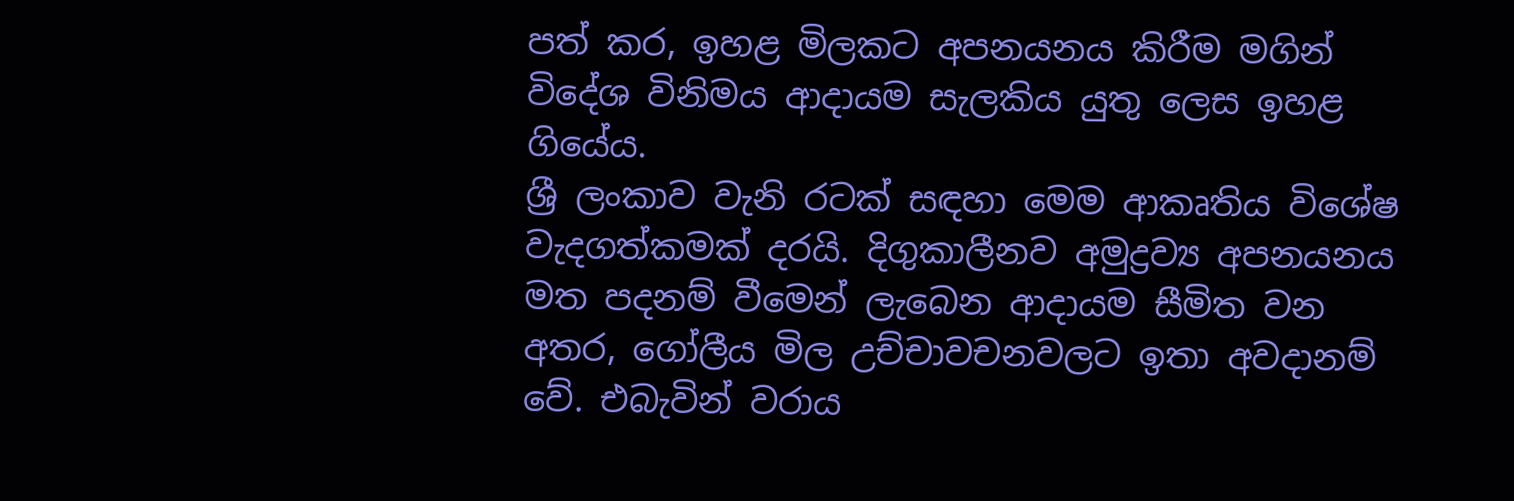පත් කර, ඉහළ මිලකට අපනයනය කිරීම මගින් විදේශ විනිමය ආදායම සැලකිය යුතු ලෙස ඉහළ ගියේය.
ශ්‍රී ලංකාව වැනි රටක් සඳහා මෙම ආකෘතිය විශේෂ වැදගත්කමක් දරයි. දිගුකාලීනව අමුද්‍රව්‍ය අපනයනය මත පදනම් වීමෙන් ලැබෙන ආදායම සීමිත වන අතර, ගෝලීය මිල උච්චාවචනවලට ඉතා අවදානම් වේ. එබැවින් වරාය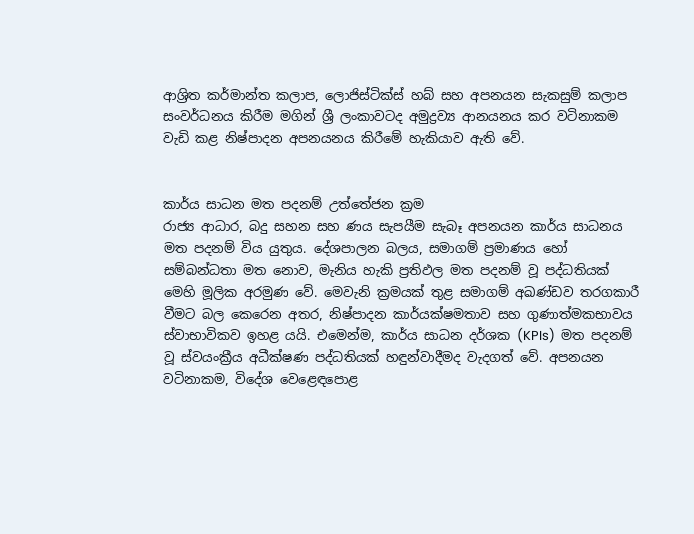ආශ්‍රිත කර්මාන්ත කලාප, ලොජිස්ටික්ස් හබ් සහ අපනයන සැකසුම් කලාප සංවර්ධනය කිරීම මගින් ශ්‍රී ලංකාවටද අමුද්‍රව්‍ය ආනයනය කර වටිනාකම වැඩි කළ නිෂ්පාදන අපනයනය කිරීමේ හැකියාව ඇති වේ.


කාර්ය සාධන මත පදනම් උත්තේජන ක්‍රම
රාජ්‍ය ආධාර, බදු සහන සහ ණය සැපයීම සැබෑ අපනයන කාර්ය සාධනය මත පදනම් විය යුතුය. දේශපාලන බලය, සමාගම් ප්‍රමාණය හෝ සම්බන්ධතා මත නොව, මැනිය හැකි ප්‍රතිඵල මත පදනම් වූ පද්ධතියක් මෙහි මූලික අරමුණ වේ. මෙවැනි ක්‍රමයක් තුළ සමාගම් අඛණ්ඩව තරගකාරී වීමට බල කෙරෙන අතර, නිෂ්පාදන කාර්යක්ෂමතාව සහ ගුණාත්මකභාවය ස්වාභාවිකව ඉහළ යයි. එමෙන්ම, කාර්ය සාධන දර්ශක (KPIs)  මත පදනම් වූ ස්වයංක්‍රීය අධීක්ෂණ පද්ධතියක් හඳුන්වාදීමද වැදගත් වේ. අපනයන වටිනාකම, විදේශ වෙළෙඳපොළ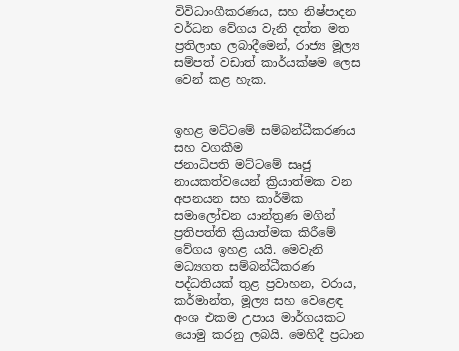විවිධාංගීකරණය, සහ නිෂ්පාදන වර්ධන වේගය වැනි දත්ත මත ප්‍රතිලාභ ලබාදීමෙන්, රාජ්‍ය මූල්‍ය සම්පත් වඩාත් කාර්යක්ෂම ලෙස වෙන් කළ හැක.


ඉහළ මට්ටමේ සම්බන්ධීකරණය සහ වගකීම
ජනාධිපති මට්ටමේ සෘජු නායකත්වයෙන් ක්‍රියාත්මක වන අපනයන සහ කාර්මික සමාලෝචන යාන්ත්‍රණ මගින් ප්‍රතිපත්ති ක්‍රියාත්මක කිරීමේ වේගය ඉහළ යයි. මෙවැනි මධ්‍යගත සම්බන්ධීකරණ පද්ධතියක් තුළ ප්‍රවාහන, වරාය, කර්මාන්ත, මූල්‍ය සහ වෙළෙඳ අංශ එකම උපාය මාර්ගයකට යොමු කරනු ලබයි. මෙහිදී ප්‍රධාන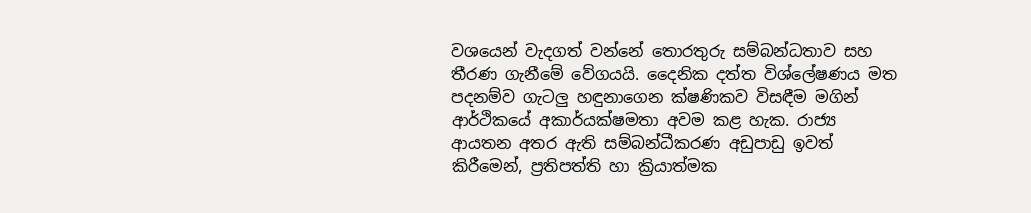වශයෙන් වැදගත් වන්නේ තොරතුරු සම්බන්ධතාව සහ තීරණ ගැනීමේ වේගයයි. දෛනික දත්ත විශ්ලේෂණය මත පදනම්ව ගැටලු‍ හඳුනාගෙන ක්ෂණිකව විසඳීම මගින් ආර්ථිකයේ අකාර්යක්ෂමතා අවම කළ හැක. රාජ්‍ය ආයතන අතර ඇති සම්බන්ධීකරණ අඩුපාඩු ඉවත් කිරීමෙන්, ප්‍රතිපත්ති හා ක්‍රියාත්මක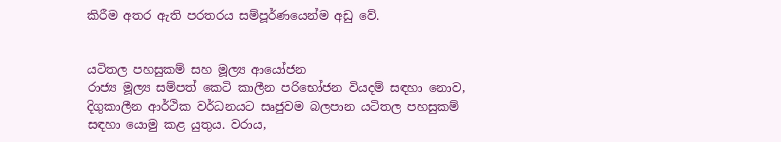කිරීම අතර ඇති පරතරය සම්පූර්ණයෙන්ම අඩු වේ.


යටිතල පහසුකම් සහ මූල්‍ය ආයෝජන
රාජ්‍ය මූල්‍ය සම්පත් කෙටි කාලීන පරිභෝජන වියදම් සඳහා නොව, දිගුකාලීන ආර්ථික වර්ධනයට සෘජුවම බලපාන යටිතල පහසුකම් සඳහා යොමු කළ යුතුය. වරාය,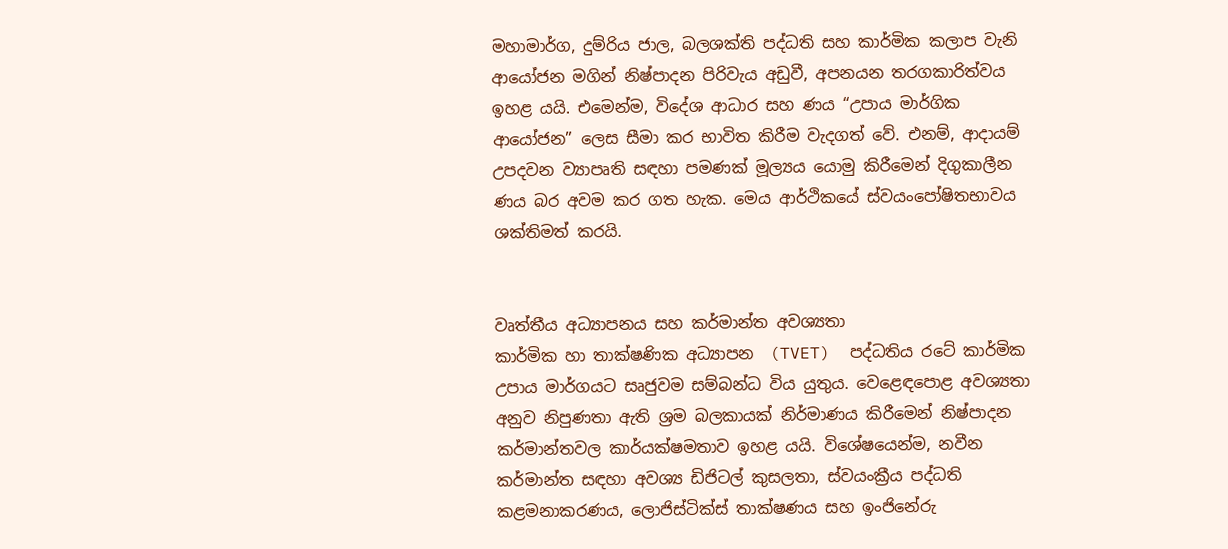මහාමාර්ග, දුම්රිය ජාල, බලශක්ති පද්ධති සහ කාර්මික කලාප වැනි ආයෝජන මගින් නිෂ්පාදන පිරිවැය අඩුවී, අපනයන තරගකාරිත්වය ඉහළ යයි. එමෙන්ම, විදේශ ආධාර සහ ණය “උපාය මාර්ගික ආයෝජන” ලෙස සීමා කර භාවිත කිරීම වැදගත් වේ. එනම්, ආදායම් උපදවන ව්‍යාපෘති සඳහා පමණක් මූල්‍යය යොමු කිරීමෙන් දිගුකාලීන ණය බර අවම කර ගත හැක. මෙය ආර්ථිකයේ ස්වයංපෝෂිතභාවය ශක්තිමත් කරයි.


වෘත්තීය අධ්‍යාපනය සහ කර්මාන්ත අවශ්‍යතා
කාර්මික හා තාක්ෂණික අධ්‍යාපන  (TVET)  පද්ධතිය රටේ කාර්මික උපාය මාර්ගයට සෘජුවම සම්බන්ධ විය යුතුය. වෙළෙඳපොළ අවශ්‍යතා අනුව නිපුණතා ඇති ශ්‍රම බලකායක් නිර්මාණය කිරීමෙන් නිෂ්පාදන කර්මාන්තවල කාර්යක්ෂමතාව ඉහළ යයි. විශේෂයෙන්ම, නවීන කර්මාන්ත සඳහා අවශ්‍ය ඩිජිටල් කුසලතා, ස්වයංක්‍රීය පද්ධති කළමනාකරණය, ලොජිස්ටික්ස් තාක්ෂණය සහ ඉංජිනේරු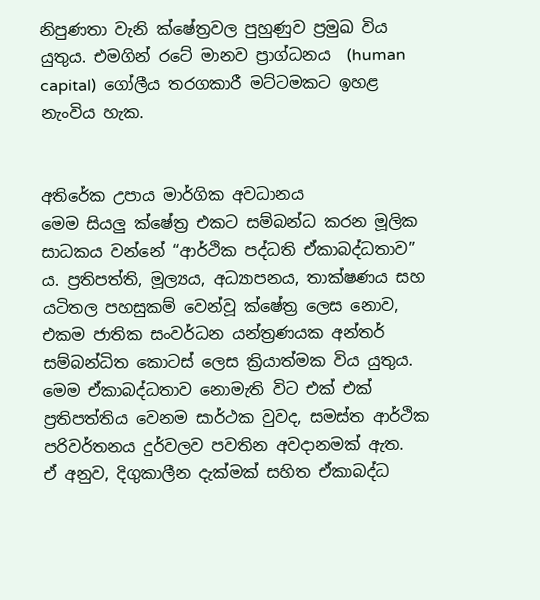නිපුණතා වැනි ක්ෂේත්‍රවල පුහුණුව ප්‍රමුඛ විය යුතුය. එමගින් රටේ මානව ප්‍රාග්ධනය  (human capital)  ගෝලීය තරගකාරී මට්ටමකට ඉහළ නැංවිය හැක.


අතිරේක උපාය මාර්ගික අවධානය
මෙම සියලු‍ ක්ෂේත්‍ර එකට සම්බන්ධ කරන මූලික සාධකය වන්නේ “ආර්ථික පද්ධති ඒකාබද්ධතාව” ය. ප්‍රතිපත්ති, මූල්‍යය, අධ්‍යාපනය, තාක්ෂණය සහ යටිතල පහසුකම් වෙන්වූ ක්ෂේත්‍ර ලෙස නොව, එකම ජාතික සංවර්ධන යන්ත්‍රණයක අන්තර් සම්බන්ධිත කොටස් ලෙස ක්‍රියාත්මක විය යුතුය. මෙම ඒකාබද්ධතාව නොමැති විට එක් එක් ප්‍රතිපත්තිය වෙනම සාර්ථක වුවද, සමස්ත ආර්ථික පරිවර්තනය දුර්වලව පවතින අවදානමක් ඇත.
ඒ අනුව, දිගුකාලීන දැක්මක් සහිත ඒකාබද්ධ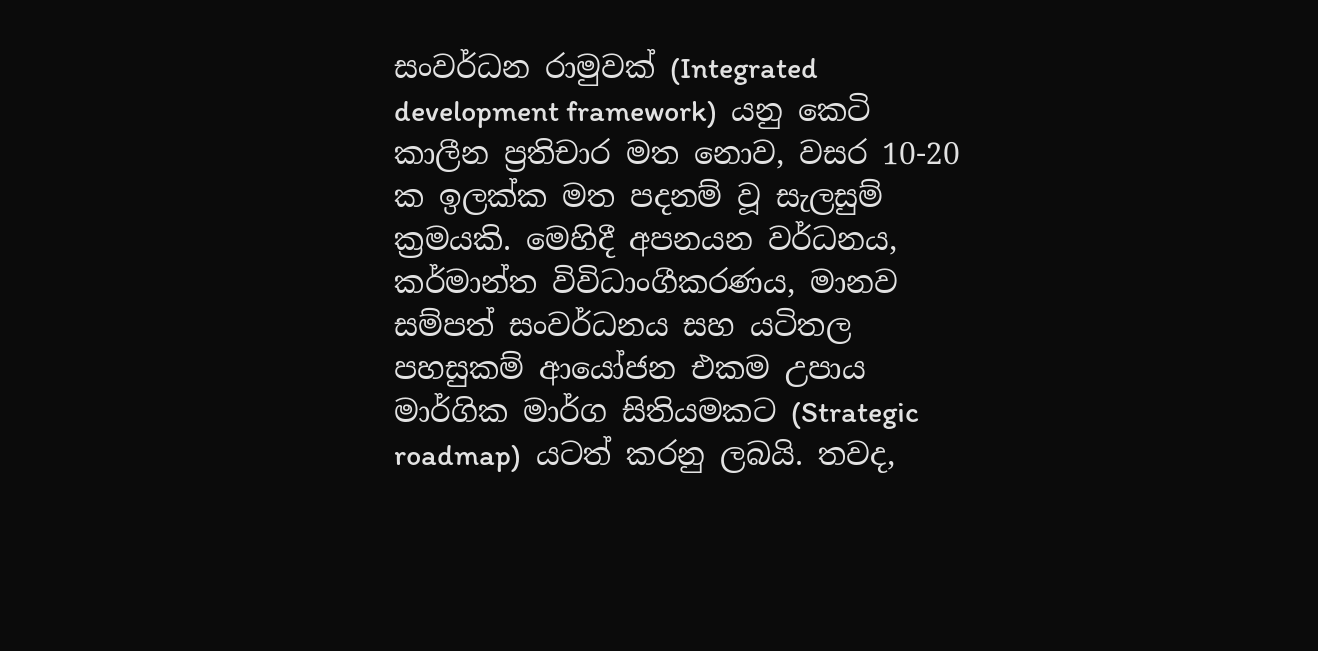සංවර්ධන රාමුවක් (Integrated development framework)  යනු කෙටි කාලීන ප්‍රතිචාර මත නොව, වසර 10-20 ක ඉලක්ක මත පදනම් වූ සැලසුම් ක්‍රමයකි. මෙහිදී අපනයන වර්ධනය, කර්මාන්ත විවිධාංගීකරණය, මානව සම්පත් සංවර්ධනය සහ යටිතල පහසුකම් ආයෝජන එකම උපාය මාර්ගික මාර්ග සිතියමකට (Strategic roadmap)  යටත් කරනු ලබයි. තවද,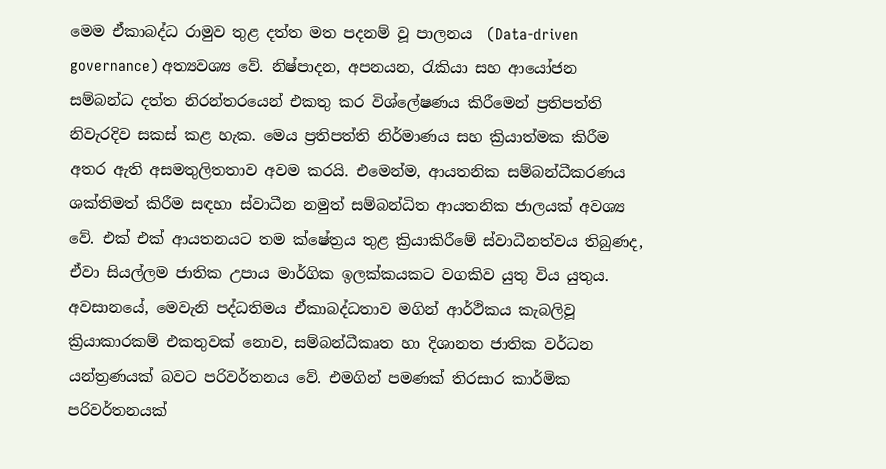මෙම ඒකාබද්ධ රාමුව තුළ දත්ත මත පදනම් වූ පාලනය  (Data-driven governance) අත්‍යවශ්‍ය වේ. නිෂ්පාදන, අපනයන, රැකියා සහ ආයෝජන සම්බන්ධ දත්ත නිරන්තරයෙන් එකතු කර විශ්ලේෂණය කිරීමෙන් ප්‍රතිපත්ති නිවැරදිව සකස් කළ හැක. මෙය ප්‍රතිපත්ති නිර්මාණය සහ ක්‍රියාත්මක කිරීම අතර ඇති අසමතුලිතතාව අවම කරයි. එමෙන්ම, ආයතනික සම්බන්ධීකරණය ශක්තිමත් කිරීම සඳහා ස්වාධීන නමුත් සම්බන්ධිත ආයතනික ජාලයක් අවශ්‍ය වේ. එක් එක් ආයතනයට තම ක්ෂේත්‍රය තුළ ක්‍රියාකිරීමේ ස්වාධීනත්වය තිබුණද, ඒවා සියල්ලම ජාතික උපාය මාර්ගික ඉලක්කයකට වගකිව යුතු විය යුතුය. අවසානයේ, මෙවැනි පද්ධතිමය ඒකාබද්ධතාව මගින් ආර්ථිකය කැබලිවූ ක්‍රියාකාරකම් එකතුවක් නොව, සම්බන්ධීකෘත හා දිශානත ජාතික වර්ධන යන්ත්‍රණයක් බවට පරිවර්තනය වේ. එමගින් පමණක් තිරසාර කාර්මික පරිවර්තනයක්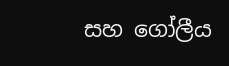සහ ගෝලීය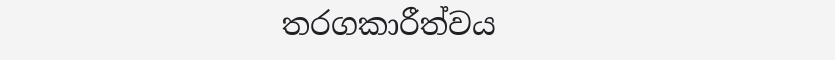තරගකාරීත්වය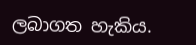ලබාගත හැකිය.